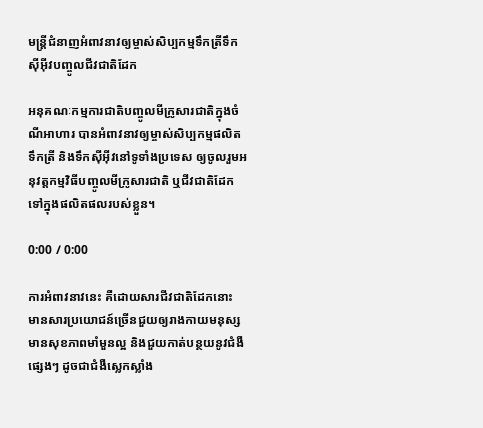មន្ត្រីជំនាញអំពាវនាវឲ្យម្ចាស់សិប្បកម្មទឹកត្រីទឹកស៊ីអ៊ីវបញ្ចូលជីវជាតិដែក

អនុគណៈកម្មការជាតិបញ្ចូលមីក្រូសារជាតិក្នុងចំណីអាហារ បានអំពាវនាវឲ្យម្ចាស់សិប្បកម្មផលិតទឹកត្រី និងទឹកស៊ីអ៊ីវនៅទូទាំងប្រទេស ឲ្យចូលរួមអនុវត្តកម្មវិធីបញ្ចូលមីក្រូសារជាតិ ឬជីវជាតិដែកទៅក្នុងផលិតផលរបស់ខ្លួន។

0:00 / 0:00

ការអំពាវនាវនេះ គឺដោយសារជីវជាតិដែកនោះ មានសារប្រយោជន៍ច្រើនជួយឲ្យរាងកាយមនុស្សមានសុខភាពមាំមួនល្អ និងជួយកាត់បន្ថយនូវជំងឺផ្សេងៗ ដូចជាជំងឺស្លេកស្លាំង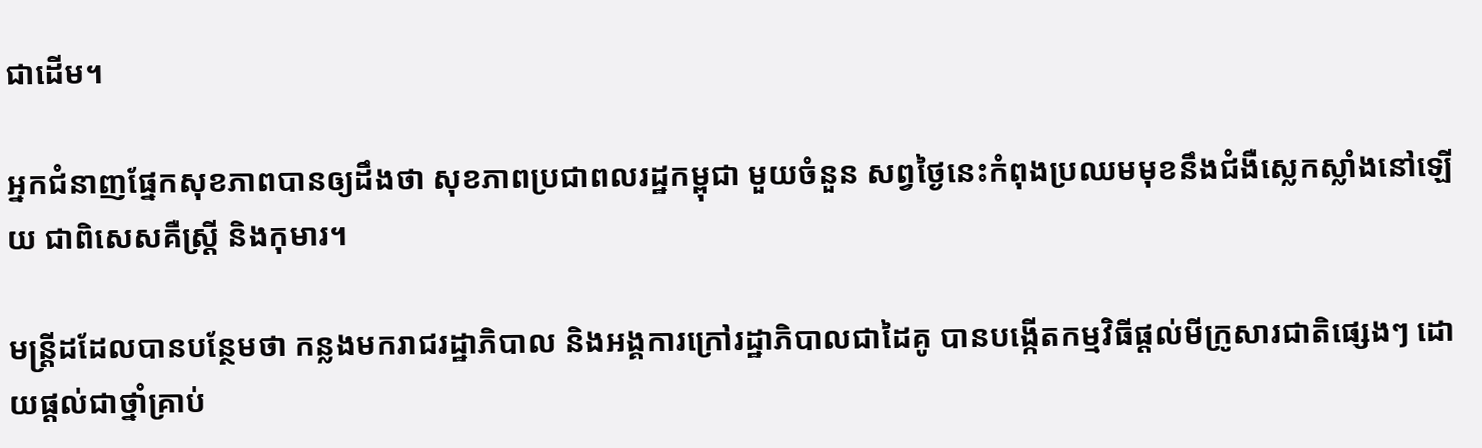ជាដើម។

អ្នកជំនាញផ្នែកសុខភាពបានឲ្យដឹងថា សុខភាពប្រជាពលរដ្ឋកម្ពុជា មួយចំនួន សព្វថ្ងៃនេះកំពុងប្រឈមមុខនឹងជំងឺស្លេកស្លាំងនៅឡើយ ជាពិសេសគឺស្ត្រី និងកុមារ។

មន្ត្រីដដែលបានបន្ថែមថា កន្លងមករាជរដ្ឋាភិបាល និងអង្គការក្រៅរដ្ឋាភិបាលជាដៃគូ បានបង្កើតកម្មវិធីផ្ដល់មីក្រូសារជាតិផ្សេងៗ ដោយផ្ដល់ជាថ្នាំគ្រាប់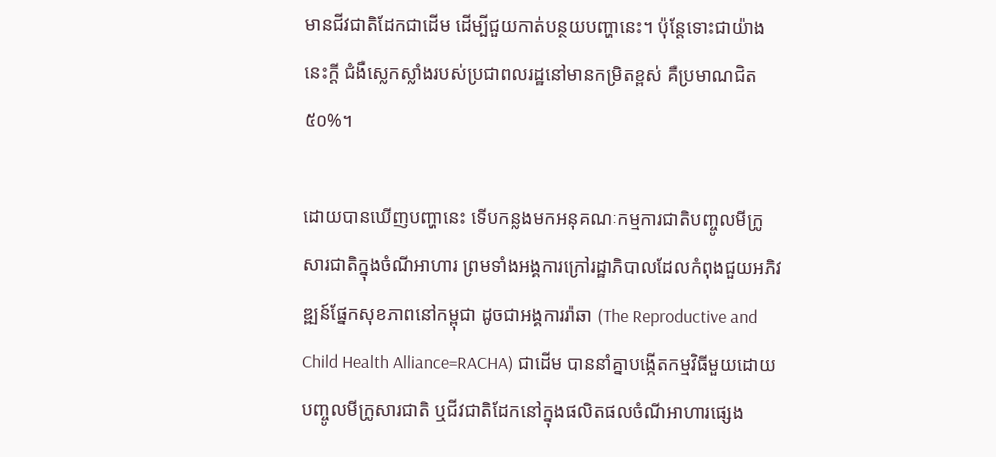មានជីវជាតិដែកជាដើម ដើម្បីជួយកាត់បន្ថយបញ្ហានេះ។ ប៉ុន្តែទោះជាយ៉ាងនេះក្ដី ជំងឺស្លេកស្លាំងរបស់ប្រជាពលរដ្ឋនៅមានកម្រិតខ្ពស់ គឺប្រមាណជិត ៥០%។

ដោយបានឃើញបញ្ហានេះ ទើបកន្លងមកអនុគណៈកម្មការជាតិបញ្ចូលមីក្រូសារជាតិក្នុងចំណីអាហារ ព្រមទាំងអង្គការក្រៅរដ្ឋាភិបាលដែលកំពុងជួយអភិវឌ្ឍន៍ផ្នែកសុខភាពនៅកម្ពុជា ដូចជាអង្គការរ៉ាឆា (The Reproductive and Child Health Alliance=RACHA) ជាដើម បាននាំគ្នាបង្កើតកម្មវិធីមួយដោយបញ្ចូលមីក្រូសារជាតិ ឬជីវជាតិដែកនៅក្នុងផលិតផលចំណីអាហារផ្សេង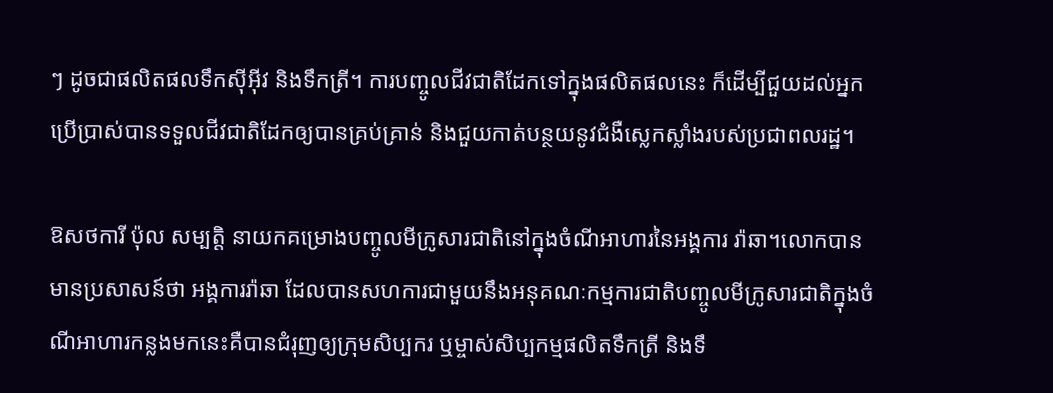ៗ ដូចជាផលិតផលទឹកស៊ីអ៊ីវ និងទឹកត្រី។ ការបញ្ចូលជីវជាតិដែកទៅក្នុងផលិតផលនេះ ក៏ដើម្បីជួយដល់អ្នកប្រើប្រាស់បានទទួលជីវជាតិដែកឲ្យបានគ្រប់គ្រាន់ និងជួយកាត់បន្ថយនូវជំងឺស្លេកស្លាំងរបស់ប្រជាពលរដ្ឋ។

ឱសថការី ប៉ុល សម្បត្តិ នាយកគម្រោងបញ្ចូលមីក្រូសារជាតិនៅក្នុងចំណីអាហារនៃអង្គការ រ៉ាឆា។លោកបានមានប្រសាសន៍ថា អង្គការរ៉ាឆា ដែលបានសហការជាមួយនឹងអនុគណៈកម្មការជាតិបញ្ចូលមីក្រូសារជាតិក្នុងចំណីអាហារកន្លងមកនេះគឺបានជំរុញឲ្យក្រុមសិប្បករ ឬម្ចាស់សិប្បកម្មផលិតទឹកត្រី និងទឹ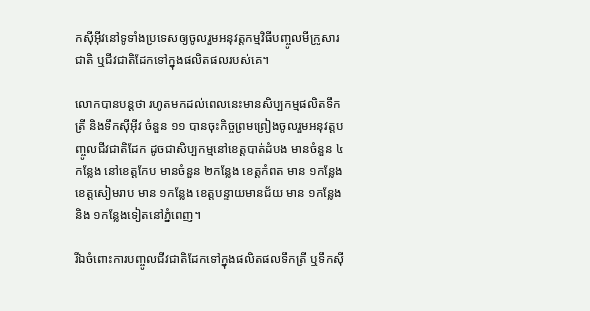កស៊ីអ៊ីវនៅទូទាំងប្រទេសឲ្យចូលរួមអនុវត្តកម្មវិធីបញ្ចូលមីក្រូសារជាតិ ឬជីវជាតិដែកទៅក្នុងផលិតផលរបស់គេ។

លោកបានបន្តថា រហូតមកដល់ពេលនេះមានសិប្បកម្មផលិតទឹកត្រី និងទឹកស៊ីអ៊ីវ ចំនួន ១១ បានចុះកិច្ចព្រមព្រៀងចូលរួមអនុវត្តបញ្ចូលជីវជាតិដែក ដូចជាសិប្បកម្មនៅខេត្តបាត់ដំបង មានចំនួន ៤កន្លែង នៅខេត្តកែប មានចំនួន ២កន្លែង ខេត្តកំពត មាន ១កន្លែង ខេត្តសៀមរាប មាន ១កន្លែង ខេត្តបន្ទាយមានជ័យ មាន ១កន្លែង និង ១កន្លែងទៀតនៅភ្នំពេញ។

រីឯចំពោះការបញ្ចូលជីវជាតិដែកទៅក្នុងផលិតផលទឹកត្រី ឬទឹកស៊ី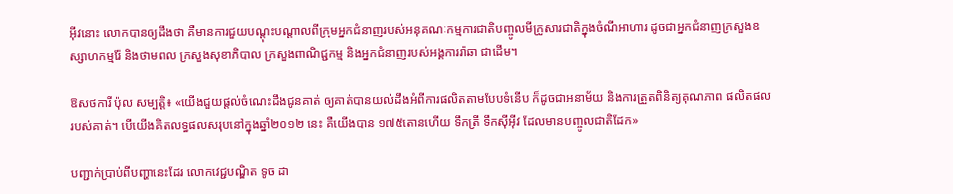អ៊ីវនោះ លោកបានឲ្យដឹងថា គឺមានការជួយបណ្ដុះបណ្ដាលពីក្រុមអ្នកជំនាញរបស់អនុគណៈកម្មការជាតិបញ្ចូលមីក្រូសារជាតិក្នុងចំណីអាហារ ដូចជាអ្នកជំនាញក្រសួងឧស្សាហកម្មរ៉ែ និងថាមពល ក្រសួងសុខាភិបាល ក្រសួងពាណិជ្ជកម្ម និងអ្នកជំនាញរបស់អង្គការរ៉ាឆា ជាដើម។

ឱសថការី ប៉ុល សម្បត្តិ៖ «យើងជួយផ្ដល់ចំណេះដឹងជូនគាត់ ឲ្យគាត់បានយល់ដឹងអំពីការផលិតតាមបែបទំនើប ក៏ដូចជាអនាម័យ និងការត្រួតពិនិត្យគុណភាព ផលិតផលរបស់គាត់។ បើយើងគិតលទ្ធផលសរុបនៅក្នុងឆ្នាំ២០១២ នេះ គឺយើងបាន ១៧៥តោនហើយ ទឹកត្រី ទឹកស៊ីអ៊ីវ ដែលមានបញ្ចូលជាតិដែក»

បញ្ជាក់ប្រាប់ពីបញ្ហានេះដែរ លោកវេជ្ជបណ្ឌិត ទូច ដា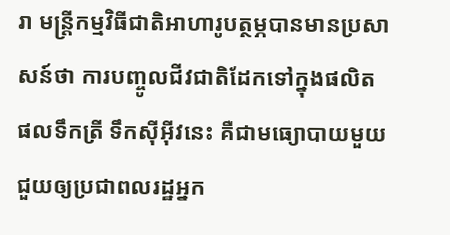រា មន្ត្រីកម្មវិធីជាតិអាហារូបត្ថម្ភបានមានប្រសាសន៍ថា ការបញ្ចូលជីវជាតិដែកទៅក្នុងផលិតផលទឹកត្រី ទឹកស៊ីអ៊ីវនេះ គឺជាមធ្យោបាយមួយជួយឲ្យប្រជាពលរដ្ឋអ្នក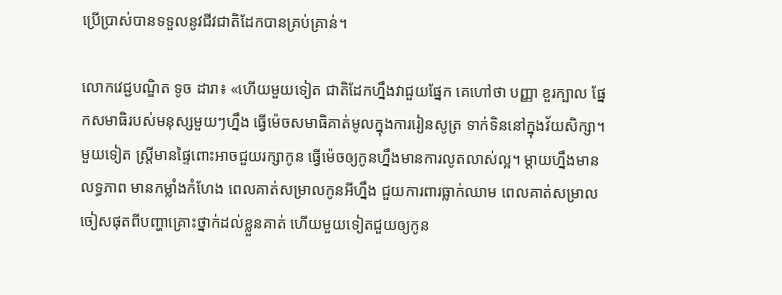ប្រើប្រាស់បានទទួលនូវជីវជាតិដែកបានគ្រប់គ្រាន់។

លោកវេជ្ជបណ្ឌិត ទូច ដារា៖ «ហើយមួយទៀត ជាតិដែកហ្នឹងវាជួយផ្នែក គេហៅថា បញ្ញា ខួរក្បាល ផ្នែកសមាធិរបស់មនុស្សមួយៗហ្នឹង ធ្វើម៉េចសមាធិគាត់មូលក្នុងការរៀនសូត្រ ទាក់ទិននៅក្នុងវ័យសិក្សា។ មួយទៀត ស្ត្រីមានផ្ទៃពោះអាចជួយរក្សាកូន ធ្វើម៉េចឲ្យកូនហ្នឹងមានការលូតលាស់ល្អ។ ម្ដាយហ្នឹងមានលទ្ធភាព មានកម្លាំងកំហែង ពេលគាត់សម្រាលកូនអីហ្នឹង ជួយការពារធ្លាក់ឈាម ពេលគាត់សម្រាលចៀសផុតពីបញ្ហាគ្រោះថ្នាក់ដល់ខ្លួនគាត់ ហើយមួយទៀតជួយឲ្យកូន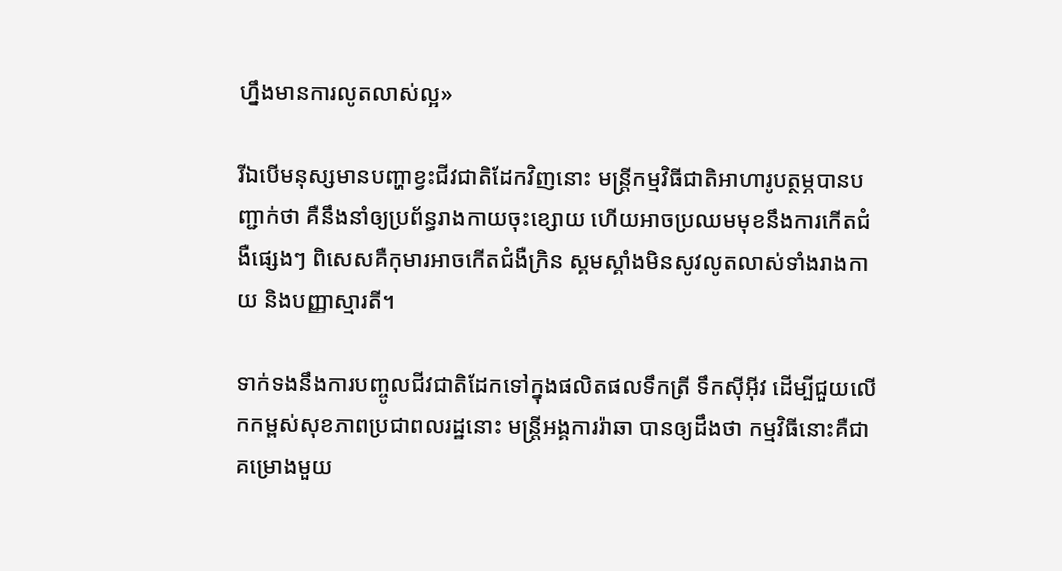ហ្នឹងមានការលូតលាស់ល្អ»

រីឯបើមនុស្សមានបញ្ហាខ្វះជីវជាតិដែកវិញនោះ មន្ត្រីកម្មវិធីជាតិអាហារូបត្ថម្ភបានបញ្ជាក់ថា គឺនឹងនាំឲ្យប្រព័ន្ធរាងកាយចុះខ្សោយ ហើយអាចប្រឈមមុខនឹងការកើតជំងឺផ្សេងៗ ពិសេសគឺកុមារអាចកើតជំងឺក្រិន ស្គមស្គាំងមិនសូវលូតលាស់ទាំងរាងកាយ និងបញ្ញាស្មារតី។

ទាក់ទងនឹងការបញ្ចូលជីវជាតិដែកទៅក្នុងផលិតផលទឹកត្រី ទឹកស៊ីអ៊ីវ ដើម្បីជួយលើកកម្ពស់សុខភាពប្រជាពលរដ្ឋនោះ មន្ត្រីអង្គការរ៉ាឆា បានឲ្យដឹងថា កម្មវិធីនោះគឺជាគម្រោងមួយ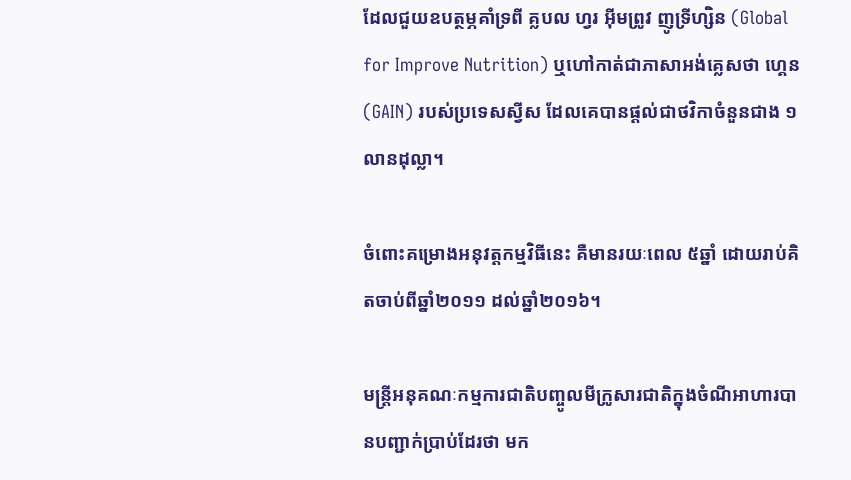ដែលជួយឧបត្ថម្ភគាំទ្រពី គ្លបល ហ្វរ អ៊ីមព្រូវ ញូទ្រីហ្សិន (Global for Improve Nutrition) ឬហៅកាត់ជាភាសាអង់គ្លេសថា ហ្គេន (GAIN) របស់ប្រទេសស្វីស ដែលគេបានផ្ដល់ជាថវិកាចំនួនជាង ១លានដុល្លា។

ចំពោះគម្រោងអនុវត្តកម្មវិធីនេះ គឺមានរយៈពេល ៥ឆ្នាំ ដោយរាប់គិតចាប់ពីឆ្នាំ២០១១ ដល់ឆ្នាំ២០១៦។

មន្ដ្រីអនុគណៈកម្មការជាតិបញ្ចូលមីក្រូសារជាតិក្នុងចំណីអាហារបានបញ្ជាក់ប្រាប់ដែរថា មក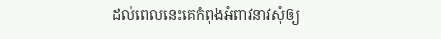ដល់ពេលនេះគេកំពុងអំពាវនាវសុំឲ្យ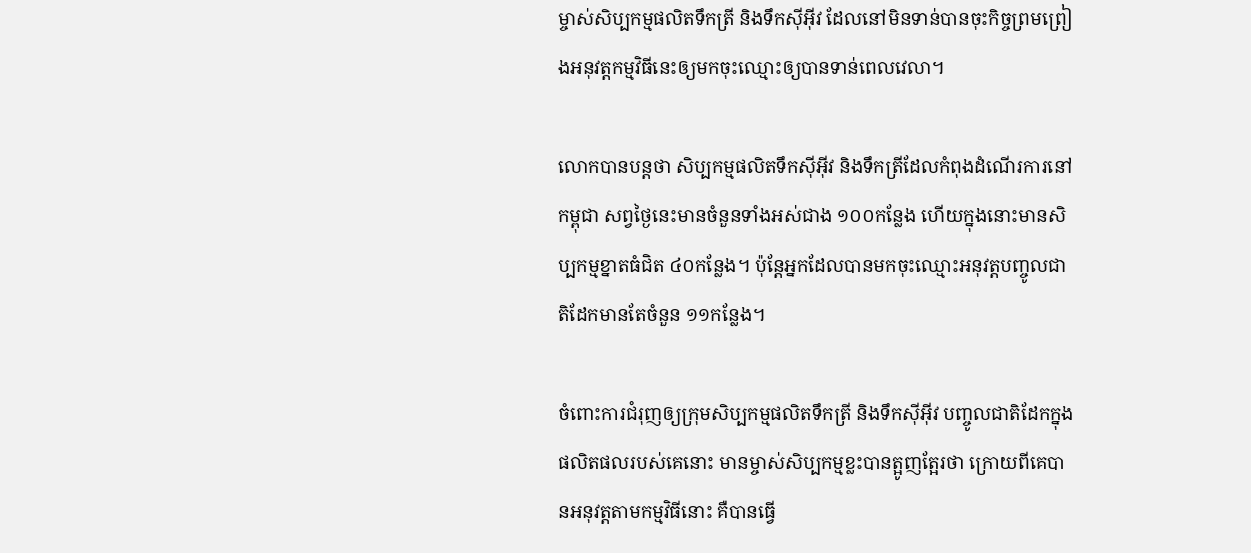ម្ចាស់សិប្បកម្មផលិតទឹកត្រី និងទឹកស៊ីអ៊ីវ ដែលនៅមិនទាន់បានចុះកិច្ចព្រមព្រៀងអនុវត្តកម្មវិធីនេះឲ្យមកចុះឈ្មោះឲ្យបានទាន់ពេលវេលា។

លោកបានបន្តថា សិប្បកម្មផលិតទឹកស៊ីអ៊ីវ និងទឹកត្រីដែលកំពុងដំណើរការនៅកម្ពុជា សព្វថ្ងៃនេះមានចំនួនទាំងអស់ជាង ១០០កន្លែង ហើយក្នុងនោះមានសិប្បកម្មខ្នាតធំជិត ៤០កន្លែង។ ប៉ុន្តែអ្នកដែលបានមកចុះឈ្មោះអនុវត្តបញ្ចូលជាតិដែកមានតែចំនួន ១១កន្លែង។

ចំពោះការជំរុញឲ្យក្រុមសិប្បកម្មផលិតទឹកត្រី និងទឹកស៊ីអ៊ីវ បញ្ចូលជាតិដែកក្នុងផលិតផលរបស់គេនោះ មានម្ចាស់សិប្បកម្មខ្លះបានត្អូញត្អែរថា ក្រោយពីគេបានអនុវត្តតាមកម្មវិធីនោះ គឺបានធ្វើ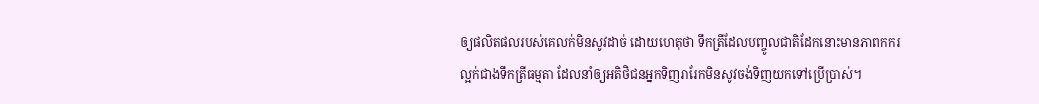ឲ្យផលិតផលរបស់គេលក់មិនសូវដាច់ ដោយហេតុថា ទឹកត្រីដែលបញ្ចូលជាតិដែកនោះមានភាពកករល្អក់ជាងទឹកត្រីធម្មតា ដែលនាំឲ្យអតិថិជនអ្នកទិញរារែកមិនសូវចង់ទិញយកទៅប្រើប្រាស់។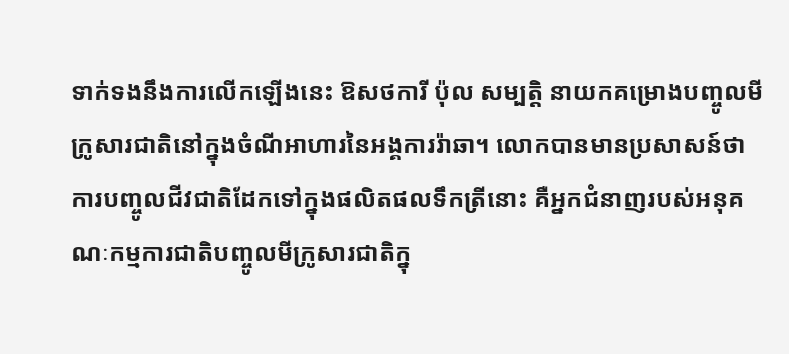ទាក់ទងនឹងការលើកឡើងនេះ ឱសថការី ប៉ុល សម្បត្តិ នាយកគម្រោងបញ្ចូលមីក្រូសារជាតិនៅក្នុងចំណីអាហារនៃអង្គការរ៉ាឆា។ លោកបានមានប្រសាសន៍ថា ការបញ្ចូលជីវជាតិដែកទៅក្នុងផលិតផលទឹកត្រីនោះ គឺអ្នកជំនាញរបស់អនុគណៈកម្មការជាតិបញ្ចូលមីក្រូសារជាតិក្នុ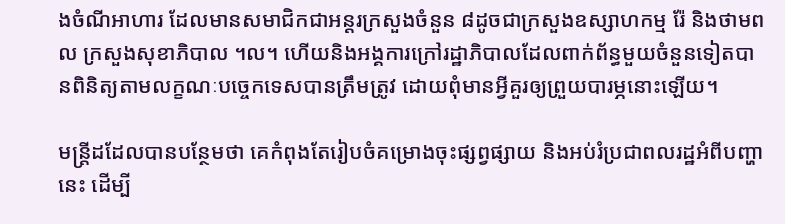ងចំណីអាហារ ដែលមានសមាជិកជាអន្ដរក្រសួងចំនួន ៨ដូចជាក្រសួងឧស្សាហកម្ម រ៉ែ និងថាមពល ក្រសួងសុខាភិបាល ។ល។ ហើយនិងអង្គការក្រៅរដ្ឋាភិបាលដែលពាក់ព័ន្ធមួយចំនួនទៀតបានពិនិត្យតាមលក្ខណៈបច្ចេកទេសបានត្រឹមត្រូវ ដោយពុំមានអ្វីគួរឲ្យព្រួយបារម្ភនោះឡើយ។

មន្ត្រីដដែលបានបន្ថែមថា គេកំពុងតែរៀបចំគម្រោងចុះផ្សព្វផ្សាយ និងអប់រំប្រជាពលរដ្ឋអំពីបញ្ហានេះ ដើម្បី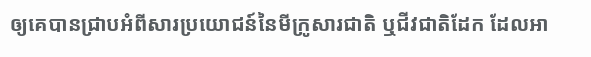ឲ្យគេបានជ្រាបអំពីសារប្រយោជន៍នៃមីក្រូសារជាតិ ឬជីវជាតិដែក ដែលអា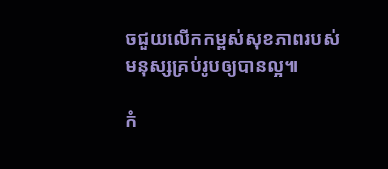ចជួយលើកកម្ពស់សុខភាពរបស់មនុស្សគ្រប់រូបឲ្យបានល្អ៕

កំ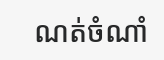ណត់ចំណាំ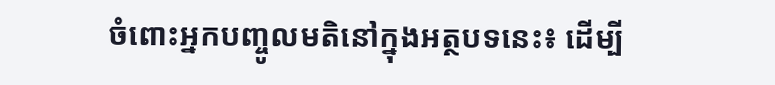ចំពោះអ្នកបញ្ចូលមតិនៅក្នុងអត្ថបទនេះ៖ ដើម្បី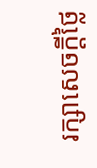រក្សាសេចក្ដីថ្លៃ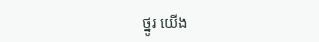ថ្នូរ យើង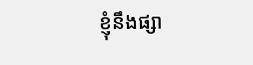ខ្ញុំនឹងផ្សា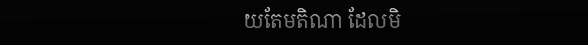យតែមតិណា ដែលមិ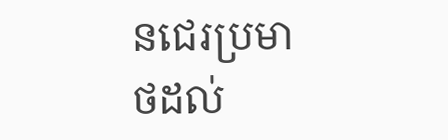នជេរប្រមាថដល់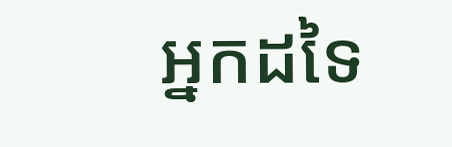អ្នកដទៃ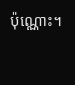ប៉ុណ្ណោះ។